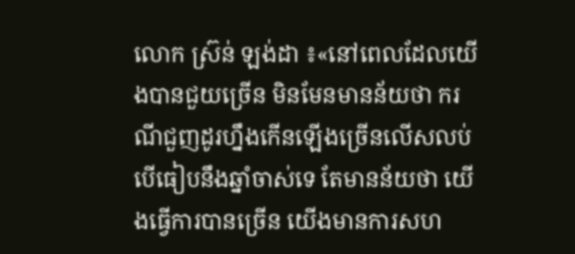លោក ស្រ៊ន់ ឡង់ដា ៖«នៅពេលដែលយើងបានជួយច្រើន មិនមែនមានន័យថា ករណីជួញដូរហ្នឹងកើនឡើងច្រើនលើសលប់ បើធៀបនឹងឆ្នាំចាស់ទេ តែមានន័យថា យើងធ្វើការបានច្រើន យើងមានការសហ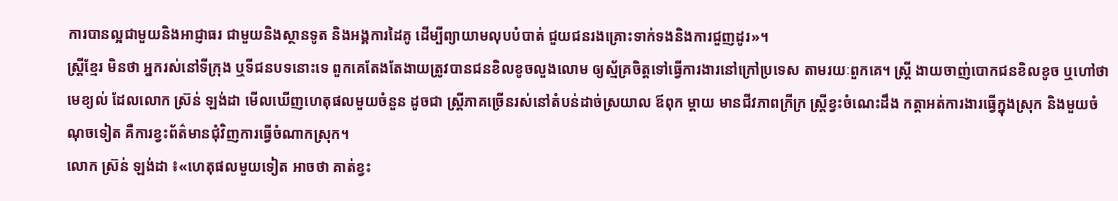ការបានល្អជាមួយនិងអាជ្ញាធរ ជាមួយនិងស្ថានទូត និងអង្គការដៃគូ ដើម្បីព្យាយាមលុបបំបាត់ ជួយជនរងគ្រោះទាក់ទងនិងការជួញដូរ»។
ស្ដ្រីខ្មែរ មិនថា អ្នករស់នៅទីក្រុង ឬទីជនបទនោះទេ ពួកគេតែងតែងាយត្រូវបានជនខិលខូចលួងលោម ឲ្យស្ម័គ្រចិត្ដទៅធ្វើការងារនៅក្រៅប្រទេស តាមរយៈពួកគេ។ ស្ដ្រី ងាយចាញ់បោកជនខិលខូច ឬហៅថា មេខ្យល់ ដែលលោក ស្រ៊ន់ ឡង់ដា មើលឃើញហេតុផលមួយចំនួន ដូចជា ស្ដ្រីភាគច្រើនរស់នៅតំបន់ដាច់ស្រយាល ឪពុក ម្ដាយ មានជីវភាពក្រីក្រ ស្ដ្រីខ្វះចំណេះដឹង កត្ដាអត់ការងារធ្វើក្នុងស្រុក និងមួយចំណុចទៀត គឺការខ្វះព័ត៌មានជុំវិញការធ្វើចំណាកស្រុក។
លោក ស្រ៊ន់ ឡង់ដា ៖«ហេតុផលមួយទៀត អាចថា គាត់ខ្វះ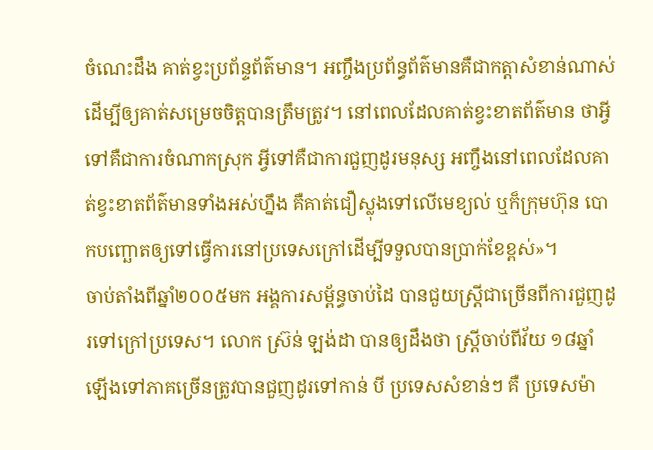ចំណេះដឹង គាត់ខ្វះប្រព័ន្ទព័ត៌មាន។ អញ្ចឹងប្រព័ន្ធព័ត៌មានគឺជាកត្ដាសំខាន់ណាស់ ដើម្បីឲ្យគាត់សម្រេចចិត្ដបានត្រឹមត្រូវ។ នៅពេលដែលគាត់ខ្វះខាតព័ត៌មាន ថាអ្វីទៅគឺជាការចំណាកស្រុក អ្វីទៅគឺជាការជួញដូរមនុស្ស អញ្ចឹងនៅពេលដែលគាត់ខ្វះខាតព័ត៌មានទាំងអស់ហ្នឹង គឺគាត់ជឿស្លុងទៅលើមេខ្យល់ ឬក៏ក្រុមហ៊ុន បោកបញ្ឆោតឲ្យទៅធ្វើការនៅប្រទេសក្រៅដើម្បីទទួលបានប្រាក់ខែខ្ពស់»។
ចាប់តាំងពីឆ្នាំ២០០៥មក អង្គការសម្ព័ន្ធចាប់ដៃ បានជួយស្ដ្រីជាច្រើនពីការជួញដូរទៅក្រៅប្រទេស។ លោក ស្រ៊ន់ ឡង់ដា បានឲ្យដឹងថា ស្ដ្រីចាប់ពីវ័យ ១៨ឆ្នាំឡើងទៅភាគច្រើនត្រូវបានជួញដូរទៅកាន់ បី ប្រទេសសំខាន់ៗ គឺ ប្រទេសម៉ា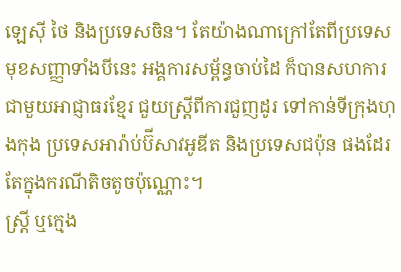ឡេស៊ី ថៃ និងប្រទេសចិន។ តែយ៉ាងណាក្រៅតែពីប្រទេសមុខសញ្ញាទាំងបីនេះ អង្គការសម្ព័ន្ធចាប់ដៃ ក៏បានសហការជាមួយអាជ្ញាធរខ្មែរ ជួយស្ដ្រីពីការជួញដូរ ទៅកាន់ទីក្រុងហុងកុង ប្រទេសអារ៉ាប់ប៊ីសាវអូឌីត និងប្រទេសជប៉ុន ផងដែរ តែក្នុងករណីតិចតូចប៉ុណ្ណោះ។
ស្ដ្រី ឬក្មេង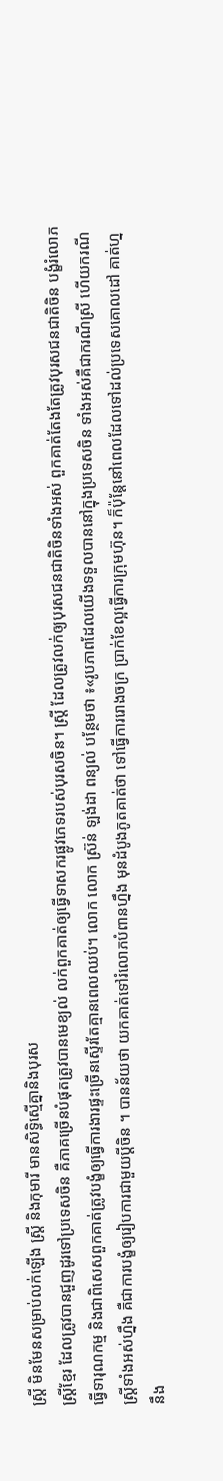ស្រ្ដី មិនមែនសម្រាប់លក់ឡើង ស្រ្ដី និងកុមារី មានសិទ្ធិស្មើគ្នានិងបុរស
ស្ដ្រីខ្មែរ ដែលត្រូវបានជួញដូរទៅប្រទេសចិន គឺភាគច្រើនបំផុតត្រូវបានមេខ្យល់ លក់ពួកគាត់ឲ្យធ្វើទាសករផ្លូវភេទរបស់បុរសចិន។ ស្ដ្រី ដែលត្រូវលក់ឲ្យបុរសជនជាតិចិនទាំងអស់ ពួកគាត់តែងតែត្រូវបុរសជនជាតិចិន បង្ខំរំលោភ ធ្វើទារុណកម្ម និងជាពិសេសពួកគាត់ត្រូវបង្ខំឲ្យធ្វើការងារផ្ទះច្រើនស្ទើរតែគ្មានពេលឈប់។ លោក លោក ស្រ៊ន់ ឡង់ដា ពន្យល់ បន្ថែមថា ៖«រូបភាពដែលយើងទទួលបាននៅក្នុងប្រទេសចិន ទាំងអស់គឺជាករណីស្រី ហើយករណីស្ដ្រីទាំងអស់ហ្នឹង គឺជាការបង្ខំឲ្យរៀបការជាមួយប្ដីចិន ។ បានន័យថា យកគាត់ទៅរំលោភបំពានហ្នឹង មុនដំបូងភូតគាត់ថា ទៅធ្វើការរោងចក្រ ប្រាក់ខែល្អធ្វើការក្រុមហ៊ុន។ ក៏ប៉ុន្ដែនៅពេលដែលទៅដល់ប្រទេសគោលដៅ គាត់ហ្ននឹង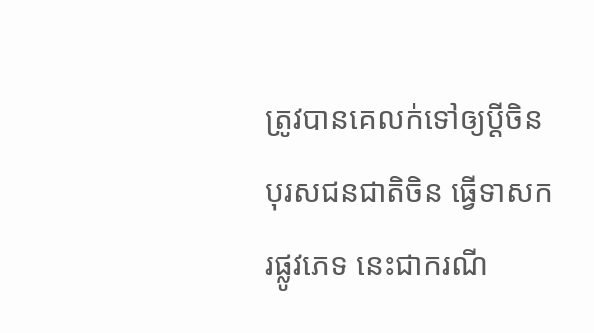ត្រូវបានគេលក់ទៅឲ្យប្ដីចិន បុរសជនជាតិចិន ធ្វើទាសករផ្លូវភេទ នេះជាករណី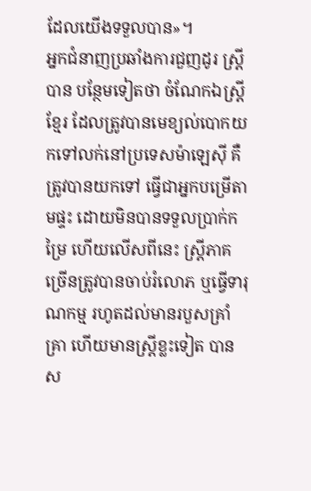ដែលយើងទទួលបាន»។
អ្នកជំនាញប្រឆាំងការជួញដូរ ស្ត្រី បាន បន្ថែមទៀតថា ចំណែកឯស្ដ្រីខ្មែរ ដែលត្រូវបានមេខ្យល់បោកយកទៅលក់នៅប្រទេសម៉ាឡេស៊ី គឺត្រូវបានយកទៅ ធ្វើជាអ្នកបម្រើតាមផ្ទះ ដោយមិនបានទទួលប្រាក់កម្រៃ ហើយលើសពីនេះ ស្ដ្រីភាគច្រើនត្រូវបានចាប់រំលោភ ឬធ្វើទារុណកម្ម រហូតដល់មានរបួសគ្រាំគ្រា ហើយមានស្ដ្រីខ្លះទៀត បានស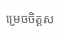ម្រេចចិត្ដស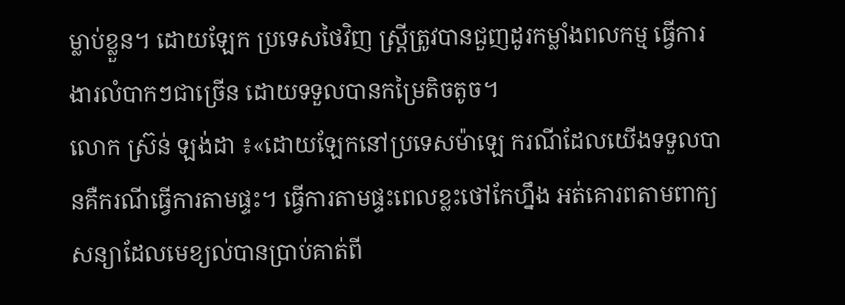ម្លាប់ខ្លួន។ ដោយឡែក ប្រទេសថៃវិញ ស្ដ្រីត្រូវបានជួញដូរកម្លាំងពលកម្ម ធ្វើការងារលំបាកៗជាច្រើន ដោយទទួលបានកម្រៃតិចតូច។
លោក ស្រ៊ន់ ឡង់ដា ៖«ដោយឡែកនៅប្រទេសម៉ាឡេ ករណីដែលយើងទទួលបានគឺករណីធ្វើការតាមផ្ទះ។ ធ្វើការតាមផ្ទះពេលខ្លះថៅកែហ្នឹង អត់គោរពតាមពាក្យសន្យាដែលមេខ្យល់បានប្រាប់គាត់ពី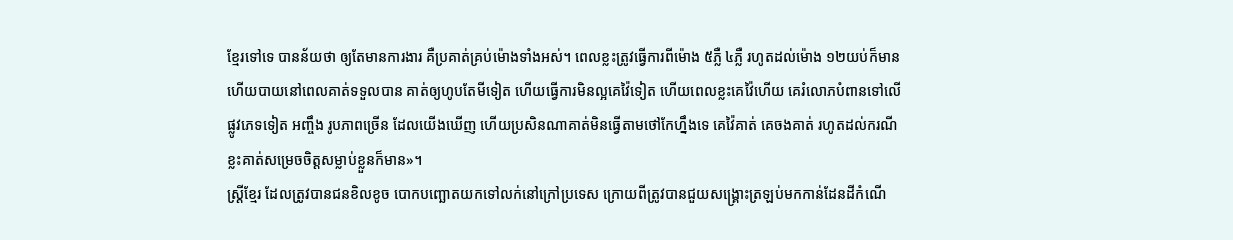ខ្មែរទៅទេ បានន័យថា ឲ្យតែមានការងារ គឺប្រគាត់គ្រប់ម៉ោងទាំងអស់។ ពេលខ្លះត្រូវធ្វើការពីម៉ោង ៥ភ្លឺ ៤ភ្លឺ រហូតដល់ម៉ោង ១២យប់ក៏មាន ហើយបាយនៅពេលគាត់ទទួលបាន គាត់ឲ្យហូបតែមីទៀត ហើយធ្វើការមិនល្អគេវ៉ៃទៀត ហើយពេលខ្លះគេវ៉ៃហើយ គេរំលោភបំពានទៅលើផ្លូវភេទទៀត អញ្ចឹង រូបភាពច្រើន ដែលយើងឃើញ ហើយប្រសិនណាគាត់មិនធ្វើតាមថៅកែហ្នឹងទេ គេវ៉ៃគាត់ គេចងគាត់ រហូតដល់ករណីខ្លះគាត់សម្រេចចិត្ដសម្លាប់ខ្លួនក៏មាន»។
ស្ដ្រីខ្មែរ ដែលត្រូវបានជនខិលខូច បោកបញ្ឆោតយកទៅលក់នៅក្រៅប្រទេស ក្រោយពីត្រូវបានជួយសង្គ្រោះត្រឡប់មកកាន់ដែនដីកំណើ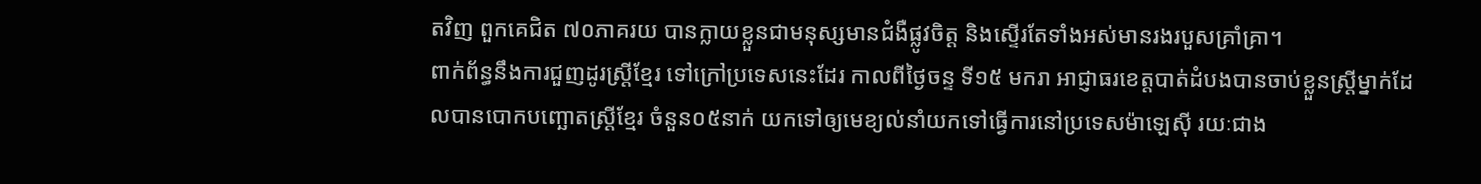តវិញ ពួកគេជិត ៧០ភាគរយ បានក្លាយខ្លួនជាមនុស្សមានជំងឺផ្លូវចិត្ដ និងស្ទើរតែទាំងអស់មានរងរបួសគ្រាំគ្រា។
ពាក់ព័ន្ធនឹងការជួញដូរស្ដ្រីខ្មែរ ទៅក្រៅប្រទេសនេះដែរ កាលពីថ្ងៃចន្ទ ទី១៥ មករា អាជ្ញាធរខេត្ដបាត់ដំបងបានចាប់ខ្លួនស្ដ្រីម្នាក់ដែលបានបោកបញ្ឆោតស្ដ្រីខ្មែរ ចំនួន០៥នាក់ យកទៅឲ្យមេខ្យល់នាំយកទៅធ្វើការនៅប្រទេសម៉ាឡេស៊ី រយៈជាង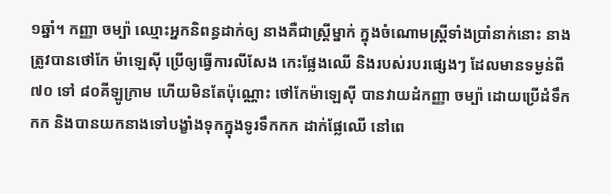១ឆ្នាំ។ កញ្ញា ចម្ប៉ា ឈ្មោះអ្នកនិពន្ធដាក់ឲ្យ នាងគឺជាស្ដ្រីម្នាក់ ក្នុងចំណោមស្ដ្រីទាំងប្រាំនាក់នោះ នាងត្រូវបានថៅកែ ម៉ាឡេស៊ី ប្រើឲ្យធ្វើការលីសែង កេះផ្លែងឈើ និងរបស់របរផ្សេងៗ ដែលមានទម្ងន់ពី ៧០ ទៅ ៨០គីឡូក្រាម ហើយមិនតែប៉ុណ្ណោះ ថៅកែម៉ាឡេស៊ី បានវាយដំកញ្ញា ចម្ប៉ា ដោយប្រើដំទឹកកក និងបានយកនាងទៅបង្ខាំងទុកក្នុងទូរទឹកកក ដាក់ផ្លែឈើ នៅពេ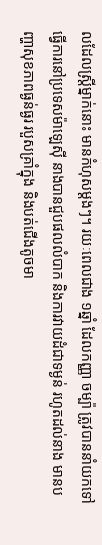លដែលស្ដ្រីម្នាក់នោះ មានកំហុសម្ដងៗ។ រយៈពេលជាង ១ឆ្នាំ ដែលកញ្ញា ចម្ប៉ា ត្រូវបាននាំយកទៅធ្វើការនៅប្រទេសម៉ាឡេស៊ី នាងបានជួបផលលំបាក និងការវាយដំជាទម្ងន់ រហូតដល់នាង មានបញ្ហាសុខភាពធ្ងន់ធ្ងរ របួសគ្រាំក្នុង និងបត់ជើងតូចមា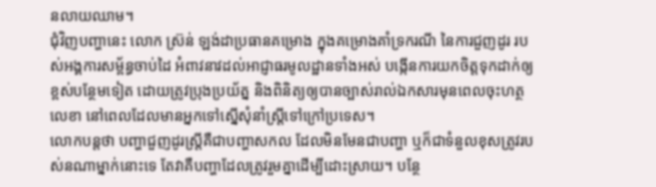នលាយឈាម។
ជុំវិញបញ្ហានេះ លោក ស្រ៊ន់ ឡង់ដាប្រធានគម្រោង ក្នុងគម្រោងគាំទ្រករណី នៃការជួញដូរ របស់អង្គការសម្ព័ន្ធចាប់ដៃ អំពាវនាវដល់អាជ្ញាធរមូលដ្ឋានទាំងអស់ បង្កើនការយកចិត្ដទុកដាក់ឲ្យខ្ពស់បន្ថែមទៀត ដោយត្រូវប្រុងប្រយ័ត្ន និងពិនិត្យឲ្យបានច្បាស់រាល់ឯកសារមុនពេលចុះហត្ថលេខា នៅពេលដែលមានអ្នកទៅស្នើសុំនាំស្ដ្រីទៅក្រៅប្រទេស។
លោកបន្ដថា បញ្ហាជួញដូរស្ដ្រីគឺជាបញ្ហាសកល ដែលមិនមែនជាបញ្ហា ឬក៏ជាទំនួលខុសត្រូវរបស់នណាម្នាក់នោះទេ តែវាគឺបញ្ហាដែលត្រូវរួមគ្នាដើម្បីដោះស្រាយ។ បន្ថែ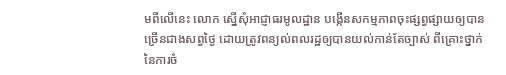មពីលើនេះ លោក ស្នើសុំអាជ្ញាធរមូលដ្ឋាន បង្កើនសកម្មភាពចុះផ្សព្វផ្សាយឲ្យបានច្រើនជាងសព្វថ្ងៃ ដោយត្រូវពន្យល់ពលរដ្ឋឲ្យបានយល់កាន់តែច្បាស់ ពីគ្រោះថ្នាក់នៃការចំ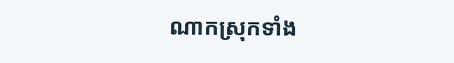ណាកស្រុកទាំង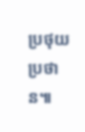ប្រថុយប្រថាន៕